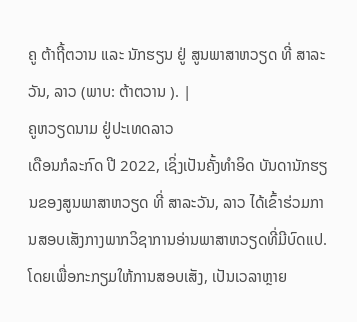ຄູ ຕ້າຖີ້ຕວານ ແລະ ນັກຮຽນ ຢູ່ ສູນພາສາຫວຽດ ທີ່ ສາລະວັນ, ລາວ (ພາບ: ຕ້າຕວານ ). |
ຄູຫວຽດນາມ ຢູ່ປະເທດລາວ
ເດືອນກໍລະກົດ ປີ 2022, ເຊິ່ງເປັນຄັ້ງທຳອິດ ບັນດານັກຮຽນຂອງສູນພາສາຫວຽດ ທີ່ ສາລະວັນ, ລາວ ໄດ້ເຂົ້າຮ່ວມການສອບເສັງກາງພາກວິຊາການອ່ານພາສາຫວຽດທີ່ມີບົດແປ. ໂດຍເພື່ອກະກຽມໃຫ້ການສອບເສັງ, ເປັນເວລາຫຼາຍ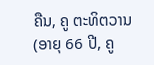ຄືນ, ຄູ ຕະທິຕວານ (ອາຍຸ 66 ປີ, ຄູ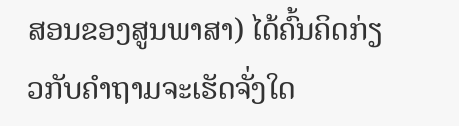ສອນຂອງສູນພາສາ) ໄດ້ຄົ້ນຄິດກ່ຽວກັບຄຳຖາມຈະເຮັດຈັ່ງໃດ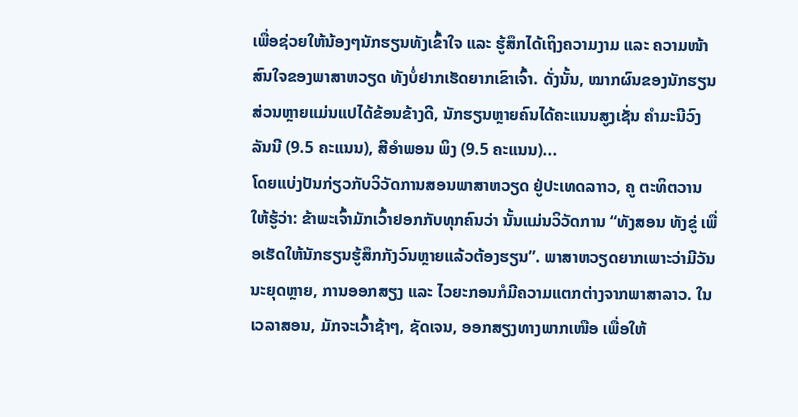ເພື່ອຊ່ວຍໃຫ້ນ້ອງໆນັກຮຽນທັງເຂົ້າໃຈ ແລະ ຮູ້ສຶກໄດ້ເຖິງຄວາມງາມ ແລະ ຄວາມໜ້າສົນໃຈຂອງພາສາຫວຽດ ທັງບໍ່ຢາກເຮັດຍາກເຂົາເຈົ້າ. ດັ່ງນັ້ນ, ໝາກຜົນຂອງນັກຮຽນສ່ວນຫຼາຍແມ່ນແປໄດ້ຂ້ອນຂ້າງດີ, ນັກຮຽນຫຼາຍຄົນໄດ້ຄະແນນສູງເຊັ່ນ ຄໍາມະນີວົງ ລັນນີ (9.5 ຄະແນນ), ສີອໍາພອນ ພິງ (9.5 ຄະແນນ)...
ໂດຍແບ່ງປັນກ່ຽວກັບວິວັດການສອນພາສາຫວຽດ ຢູ່ປະເທດລາາວ, ຄູ ຕະທິຕວານ ໃຫ້ຮູ້ວ່າ: ຂ້າພະເຈົ້າມັກເວົ້າຢອກກັບທຸກຄົນວ່າ ນັ້ນແມ່ນວິວັດການ “ທັງສອນ ທັງຂູ່ ເພື່ອເຮັດໃຫ້ນັກຮຽນຮູ້ສຶກກັງວົນຫຼາຍແລ້ວຕ້ອງຮຽນ”. ພາສາຫວຽດຍາກເພາະວ່າມີວັນນະຍຸດຫຼາຍ, ການອອກສຽງ ແລະ ໄວຍະກອນກໍມີຄວາມແຕກຕ່າງຈາກພາສາລາວ. ໃນເວລາສອນ, ມັກຈະເວົ້າຊ້າໆ, ຊັດເຈນ, ອອກສຽງທາງພາກເໜືອ ເພື່ອໃຫ້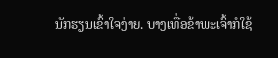ນັກຮຽນເຂົ້າໃຈງ່າຍ. ບາງເທື່ອຂ້າພະເຈົ້າກໍໃຊ້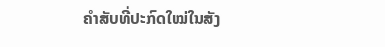ຄໍາສັບທີ່ປະກົດໃໝ່ໃນສັງ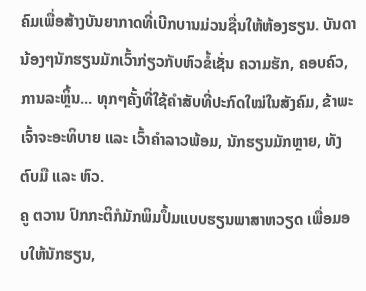ຄົມເພື່ອສ້າງບັນຍາກາດທີ່ເບີກບານມ່ວນຊື່ນໃຫ້ຫ້ອງຮຽນ. ບັນດານ້ອງໆນັກຮຽນມັກເວົ້າກ່ຽວກັບຫົວຂໍ້ເຊັ່ນ ຄວາມຮັກ, ຄອບຄົວ, ການລະຫຼິ້ນ... ທຸກໆຄັ້ງທີ່ໃຊ້ຄຳສັບທີ່ປະກົດໃໝ່ໃນສັງຄົມ, ຂ້າພະເຈົ້າຈະອະທິບາຍ ແລະ ເວົ້າຄຳລາວພ້ອມ, ນັກຮຽນມັກຫຼາຍ, ທັງຕົບມື ແລະ ຫົວ.
ຄູ ຕວານ ປົກກະຕິກໍມັກພິມປຶ້ມແບບຮຽນພາສາຫວຽດ ເພື່ອມອບໃຫ້ນັກຮຽນ,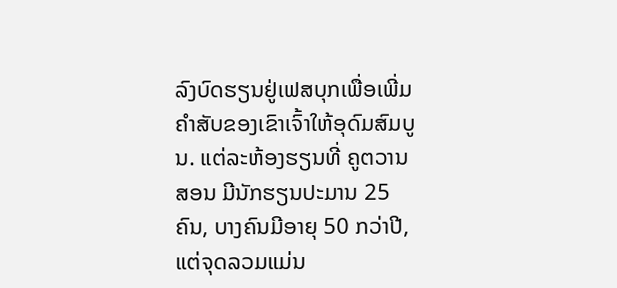ລົງບົດຮຽນຢູ່ເຟສບຸກເພື່ອເພີ່ມຄໍາສັບຂອງເຂົາເຈົ້າໃຫ້ອຸດົມສົມບູນ. ແຕ່ລະຫ້ອງຮຽນທີ່ ຄູຕວານ ສອນ ມີນັກຮຽນປະມານ 25 ຄົນ, ບາງຄົນມີອາຍຸ 50 ກວ່າປີ, ແຕ່ຈຸດລວມແມ່ນ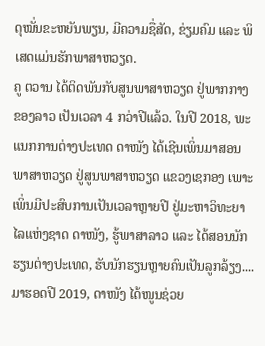ດຸໝັ່ນຂະຫຍັນພຽນ, ມີຄວາມຊື່ສັດ, ຂ່ຽມຄົມ ແລະ ພິເສດແມ່ນຮັກພາສາຫວຽດ.
ຄູ ຕວານ ໄດ້ຕິດພັນກັບສູນພາສາຫວຽດ ຢູ່ພາກກາງຂອງລາວ ເປັນເວລາ 4 ກວ່າປີແລ້ວ. ໃນປີ 2018, ພະແນກການຕ່າງປະເທດ ດາໜັງ ໄດ້ເຊີນເພິ່ນມາສອນພາສາຫວຽດ ຢູ່ສູນພາສາຫວຽດ ແຂວງເຊກອງ ເພາະເພິ່ນມີປະສົບການເປັນເວລາຫຼາຍປີ ຢູ່ມະຫາວິທະຍາໄລແຫ່ງຊາດ ດາໜັງ, ຮູ້ພາສາລາວ ແລະ ໄດ້ສອນນັກຮຽນຕ່າງປະເທດ, ຮັບນັກຮຽນຫຼາຍຄົນເປັນລູກລ້ຽງ.... ມາຮອດປີ 2019, ດາໜັງ ໄດ້ໜູນຊ່ວຍ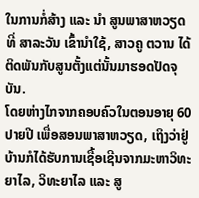ໃນການກໍ່ສ້າງ ແລະ ນຳ ສູນພາສາຫວຽດ ທີ່ ສາລະວັນ ເຂົ້ານຳໃຊ້, ສາວຄູ ຕວານ ໄດ້ຕິດພັນກັບສູນຕັ້ງແຕ່ນັ້ນມາຮອດປັດຈຸບັນ.
ໂດຍຫ່າງໄກຈາກຄອບຄົວໃນຕອນອາຍຸ 60 ປາຍປີ ເພື່ອສອນພາສາຫວຽດ, ເຖິງວ່າຢູ່ບ້ານກໍໄດ້ຮັບການເຊື້ອເຊີນຈາກມະຫາວິທະຍາໄລ, ວິທະຍາໄລ ແລະ ສູ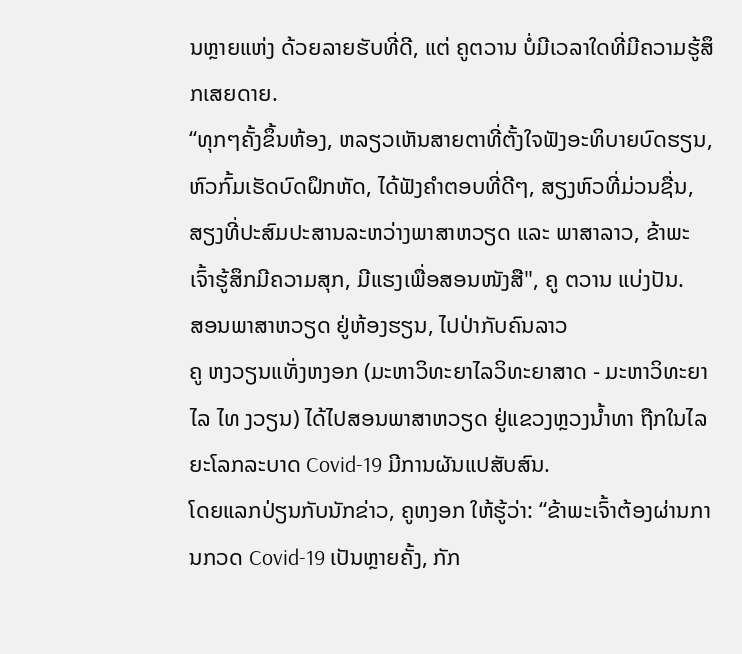ນຫຼາຍແຫ່ງ ດ້ວຍລາຍຮັບທີ່ດີ, ແຕ່ ຄູຕວານ ບໍ່ມີເວລາໃດທີ່ມີຄວາມຮູ້ສຶກເສຍດາຍ.
“ທຸກໆຄັ້ງຂຶ້ນຫ້ອງ, ຫລຽວເຫັນສາຍຕາທີ່ຕັ້ງໃຈຟັງອະທິບາຍບົດຮຽນ, ຫົວກົ້ມເຮັດບົດຝຶກຫັດ, ໄດ້ຟັງຄຳຕອບທີ່ດີໆ, ສຽງຫົວທີ່ມ່ວນຊື່ນ, ສຽງທີ່ປະສົມປະສານລະຫວ່າງພາສາຫວຽດ ແລະ ພາສາລາວ, ຂ້າພະເຈົ້າຮູ້ສຶກມີຄວາມສຸກ, ມີແຮງເພື່ອສອນໜັງສື", ຄູ ຕວານ ແບ່ງປັນ.
ສອນພາສາຫວຽດ ຢູ່ຫ້ອງຮຽນ, ໄປປ່າກັບຄົນລາວ
ຄູ ຫງວຽນແທັ່ງຫງອກ (ມະຫາວິທະຍາໄລວິທະຍາສາດ - ມະຫາວິທະຍາໄລ ໄທ ງວຽນ) ໄດ້ໄປສອນພາສາຫວຽດ ຢູ່ແຂວງຫຼວງນ້ຳທາ ຖືກໃນໄລຍະໂລກລະບາດ Covid-19 ມີການຜັນແປສັບສົນ.
ໂດຍແລກປ່ຽນກັບນັກຂ່າວ, ຄູຫງອກ ໃຫ້ຮູ້ວ່າ: “ຂ້າພະເຈົ້າຕ້ອງຜ່ານການກວດ Covid-19 ເປັນຫຼາຍຄັ້ງ, ກັກ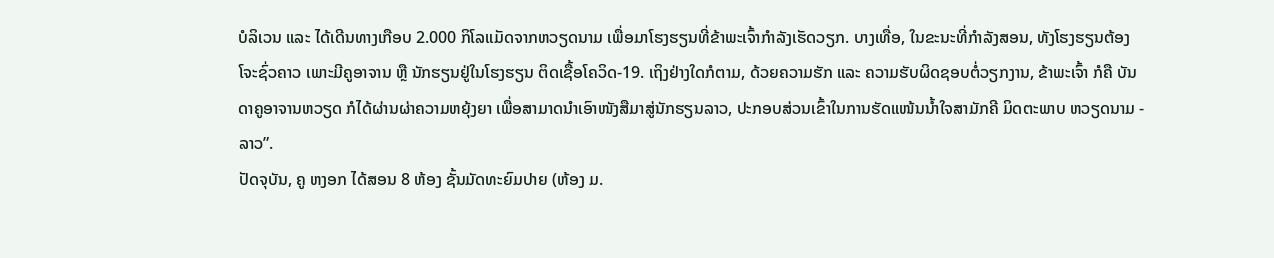ບໍລິເວນ ແລະ ໄດ້ເດີນທາງເກືອບ 2.000 ກິໂລແມັດຈາກຫວຽດນາມ ເພື່ອມາໂຮງຮຽນທີ່ຂ້າພະເຈົ້າກໍາລັງເຮັດວຽກ. ບາງເທື່ອ, ໃນຂະນະທີ່ກໍາລັງສອນ, ທັງໂຮງຮຽນຕ້ອງໂຈະຊົ່ວຄາວ ເພາະມີຄູອາຈານ ຫຼື ນັກຮຽນຢູ່ໃນໂຮງຮຽນ ຕິດເຊື້ອໂຄວິດ-19. ເຖິງຢ່າງໃດກໍຕາມ, ດ້ວຍຄວາມຮັກ ແລະ ຄວາມຮັບຜິດຊອບຕໍ່ວຽກງານ, ຂ້າພະເຈົ້າ ກໍຄື ບັນດາຄູອາຈານຫວຽດ ກໍໄດ້ຜ່ານຜ່າຄວາມຫຍຸ້ງຍາ ເພື່ອສາມາດນຳເອົາໜັງສືມາສູ່ນັກຮຽນລາວ, ປະກອບສ່ວນເຂົ້າໃນການຮັດແໜ້ນນ້ຳໃຈສາມັກຄີ ມິດຕະພາບ ຫວຽດນາມ - ລາວ”.
ປັດຈຸບັນ, ຄູ ຫງອກ ໄດ້ສອນ 8 ຫ້ອງ ຊັ້ນມັດທະຍົມປາຍ (ຫ້ອງ ມ.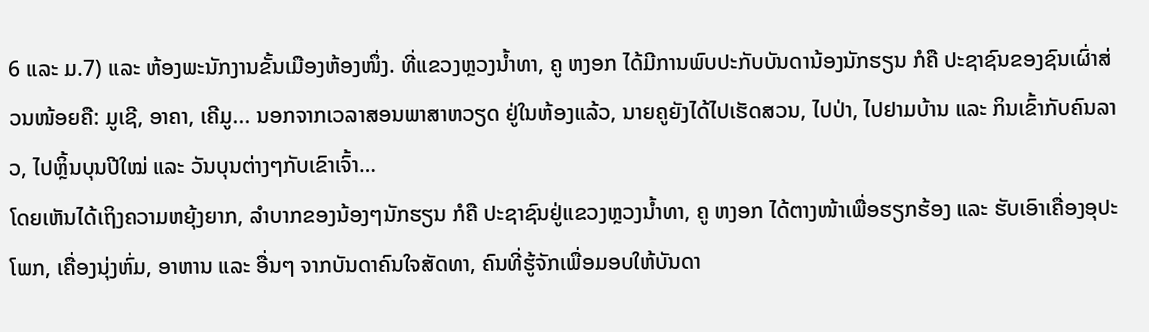6 ແລະ ມ.7) ແລະ ຫ້ອງພະນັກງານຂັ້ນເມືອງຫ້ອງໜຶ່ງ. ທີ່ແຂວງຫຼວງນ້ຳທາ, ຄູ ຫງອກ ໄດ້ມີການພົບປະກັບບັນດານ້ອງນັກຮຽນ ກໍຄື ປະຊາຊົນຂອງຊົນເຜົ່າສ່ວນໜ້ອຍຄື: ມູເຊີ, ອາຄາ, ເຄີມູ... ນອກຈາກເວລາສອນພາສາຫວຽດ ຢູ່ໃນຫ້ອງແລ້ວ, ນາຍຄູຍັງໄດ້ໄປເຮັດສວນ, ໄປປ່າ, ໄປຢາມບ້ານ ແລະ ກິນເຂົ້າກັບຄົນລາວ, ໄປຫຼິ້ນບຸນປີໃໝ່ ແລະ ວັນບຸນຕ່າງໆກັບເຂົາເຈົ້າ…
ໂດຍເຫັນໄດ້ເຖິງຄວາມຫຍຸ້ງຍາກ, ລຳບາກຂອງນ້ອງໆນັກຮຽນ ກໍຄື ປະຊາຊົນຢູ່ແຂວງຫຼວງນ້ຳທາ, ຄູ ຫງອກ ໄດ້ຕາງໜ້າເພື່ອຮຽກຮ້ອງ ແລະ ຮັບເອົາເຄື່ອງອຸປະໂພກ, ເຄື່ອງນຸ່ງຫົ່ມ, ອາຫານ ແລະ ອື່ນໆ ຈາກບັນດາຄົນໃຈສັດທາ, ຄົນທີ່ຮູ້ຈັກເພື່ອມອບໃຫ້ບັນດາ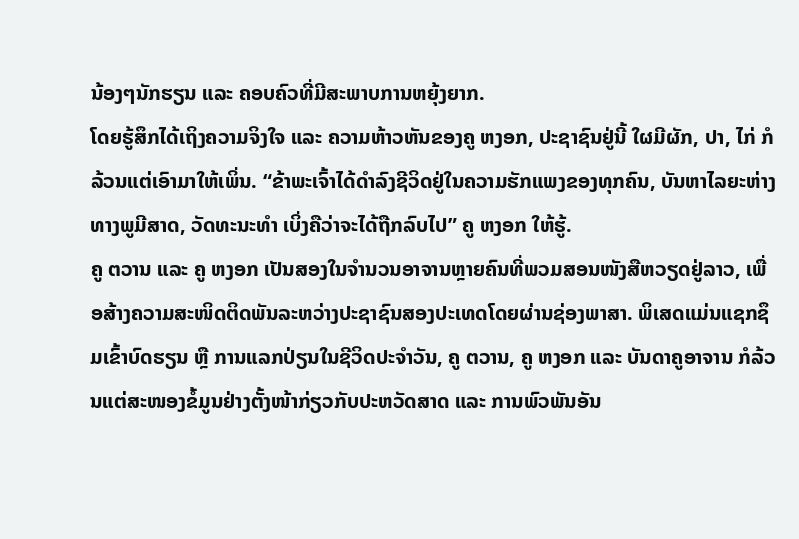ນ້ອງໆນັກຮຽນ ແລະ ຄອບຄົວທີ່ມີສະພາບການຫຍຸ້ງຍາກ.
ໂດຍຮູ້ສຶກໄດ້ເຖິງຄວາມຈິງໃຈ ແລະ ຄວາມຫ້າວຫັນຂອງຄູ ຫງອກ, ປະຊາຊົນຢູ່ນີ້ ໃຜມີຜັກ, ປາ, ໄກ່ ກໍລ້ວນແຕ່ເອົາມາໃຫ້ເພິ່ນ. “ຂ້າພະເຈົ້າໄດ້ດໍາລົງຊີວິດຢູ່ໃນຄວາມຮັກແພງຂອງທຸກຄົນ, ບັນຫາໄລຍະຫ່າງທາງພູມີສາດ, ວັດທະນະທໍາ ເບິ່ງຄືວ່າຈະໄດ້ຖືກລົບໄປ” ຄູ ຫງອກ ໃຫ້ຮູ້.
ຄູ ຕວານ ແລະ ຄູ ຫງອກ ເປັນສອງໃນຈໍານວນອາຈານຫຼາຍຄົນທີ່ພວມສອນໜັງສືຫວຽດຢູ່ລາວ, ເພື່ອສ້າງຄວາມສະໜິດຕິດພັນລະຫວ່າງປະຊາຊົນສອງປະເທດໂດຍຜ່ານຊ່ອງພາສາ. ພິເສດແມ່ນແຊກຊຶມເຂົ້າບົດຮຽນ ຫຼື ການແລກປ່ຽນໃນຊີວິດປະຈຳວັນ, ຄູ ຕວານ, ຄູ ຫງອກ ແລະ ບັນດາຄູອາຈານ ກໍລ້ວນແຕ່ສະໜອງຂໍ້ມູນຢ່າງຕັ້ງໜ້າກ່ຽວກັບປະຫວັດສາດ ແລະ ການພົວພັນອັນ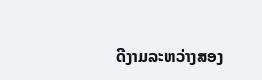ດີງາມລະຫວ່າງສອງ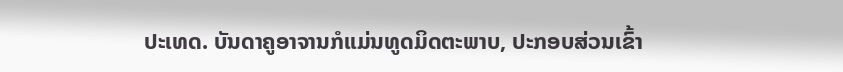ປະເທດ. ບັນດາຄູອາຈານກໍແມ່ນທູດມິດຕະພາບ, ປະກອບສ່ວນເຂົ້າ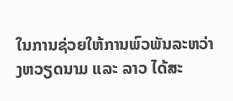ໃນການຊ່ວຍໃຫ້ການພົວພັນລະຫວ່າງຫວຽດນາມ ແລະ ລາວ ໄດ້ສະ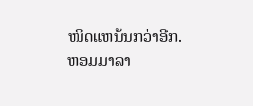ໜິດແຫນ້ນກວ່າອີກ.
ຫອມມາລາ